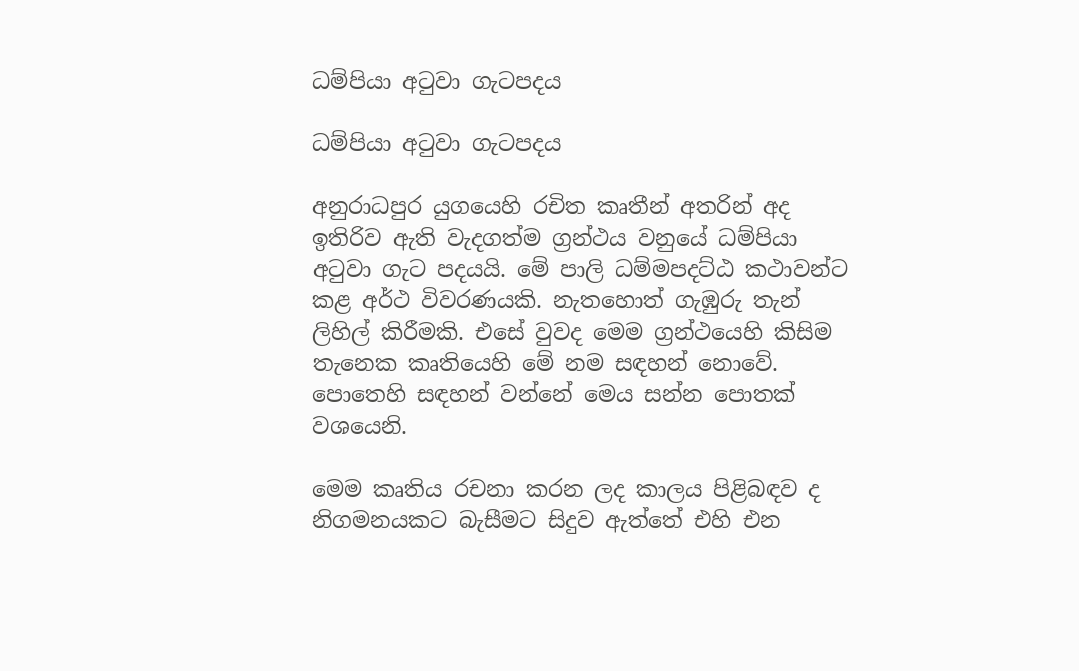ධම්පියා අටුවා ගැටපදය

ධම්පියා අටුවා ගැටපදය

අනුරාධපුර යුගයෙහි රචිත කෘතීන් අතරින් අද ඉතිරිව ඇති වැදගත්ම ග්‍රන්ථය වනුයේ ධම්පියා අටුවා ගැට පදයයි. මේ පාලි ධම්මපදට්ඨ කථාවන්ට කළ අර්ථ විවරණයකි. නැතහොත් ගැඹුරු තැන් ලිහිල් කිරීමකි. එසේ වුවද මෙම ග්‍රන්ථයෙහි කිසිම තැනෙක කෘතියෙහි මේ නම සඳහන් නොවේ. පොතෙහි සඳහන් වන්නේ මෙය සන්න පොතක් වශයෙනි.

මෙම කෘතිය රචනා කරන ලද කාලය පිළිබඳව ද නිගමනයකට බැසීමට සිදුව ඇත්තේ එහි එන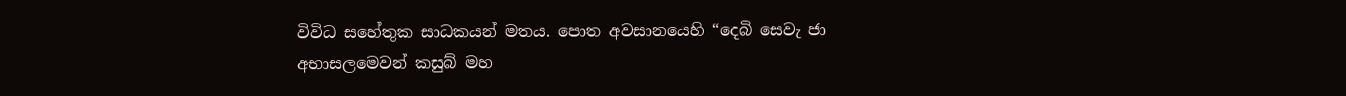විවිධ සහේතුක සාධකයන් මතය. පොත අවසානයෙහි “දෙබි සෙවැ ජා අභාසලමෙවන් කසුබ් මහ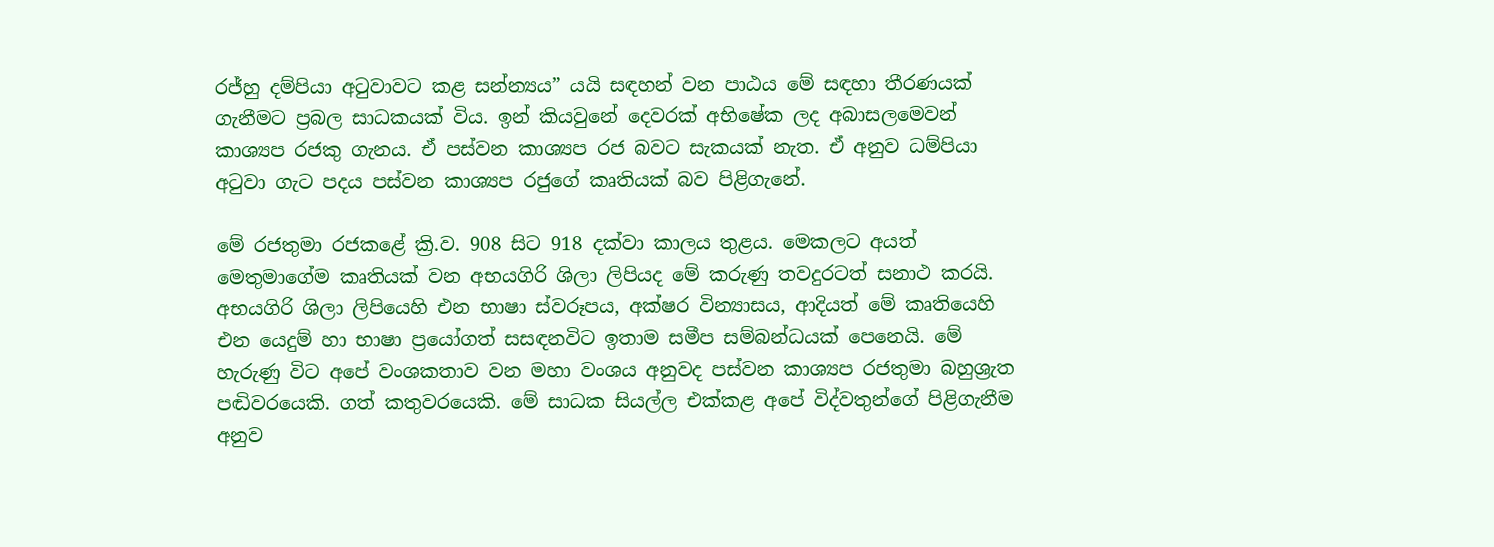රජ්හු දම්පියා අටුවාවට කළ සන්න්‍යය” යයි සඳහන් වන පාඨය මේ සඳහා තීරණයක් ගැනීමට ප්‍රබල සාධකයක් විය. ඉන් කියවුනේ දෙවරක් අභිෂේක ලද අබාසලමෙවන් කාශ්‍යප රජකු ගැනය. ඒ පස්වන කාශ්‍යප රජ බවට සැකයක් නැත. ඒ අනුව ධම්පියා අටුවා ගැට පදය පස්වන කාශ්‍යප රජුගේ කෘතියක් බව පිළිගැනේ.

මේ රජතුමා රජකළේ ක්‍රි.ව. 908 සිට 918 දක්වා කාලය තුළය. මෙකලට අයත් මෙතුමාගේම කෘතියක් වන අභයගිරි ශිලා ලිපියද මේ කරුණු තවදුරටත් සනාථ කරයි. අභයගිරි ශිලා ලිපියෙහි එන භාෂා ස්වරූපය, අක්ෂර වින්‍යාසය, ආදියත් මේ කෘතියෙහි එන යෙදුම් හා භාෂා ප්‍රයෝගත් සසඳනවිට ඉතාම සමීප සම්බන්ධයක් පෙනෙයි. මේ හැරුණු විට අපේ වංශකතාව වන මහා වංශය අනුවද පස්වන කාශ්‍යප රජතුමා බහුශ්‍රැත පඬිවරයෙකි. ගත් කතුවරයෙකි. මේ සාධක සියල්ල එක්කළ අපේ විද්වතුන්ගේ පිළිගැනීම අනුව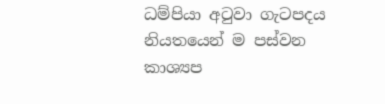ධම්පියා අටුවා ගැටපදය නියතයෙන් ම පස්වන කාශ්‍යප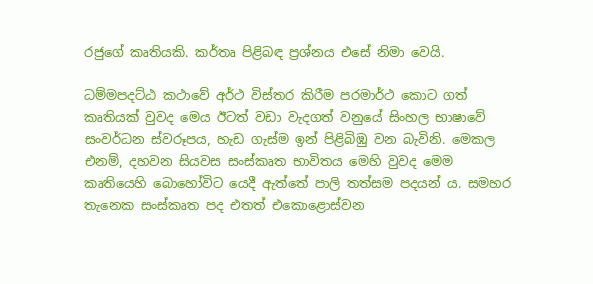රජුගේ කෘතියකි. කර්තෘ පිළිබඳ ප්‍රශ්නය එසේ නිමා වෙයි.

ධම්මපදට්ඨ කථාවේ අර්ථ විස්තර කිරීම පරමාර්ථ කොට ගත් කෘතියක් වුවද මෙය ඊටත් වඩා වැදගත් වනුයේ සිංහල භාෂාවේ සංවර්ධන ස්වරූපය, හැඩ ගැස්ම ඉන් පිළිබිඹු වන බැවිනි. මෙකල එනම්, දහවන සියවස සංස්කෘත භාවිතය මෙහි වුවද මෙම කෘතියෙහි බොහෝවිට යෙදී ඇත්තේ පාලි තත්සම පදයන් ය. සමහර තැනෙක සංස්කෘත පද එතත් එකොළොස්වන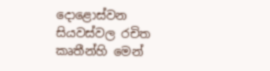දොළොස්වන සියවස්වල රචිත කෘතීන්හි මෙන්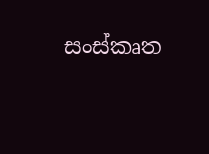සංස්කෘත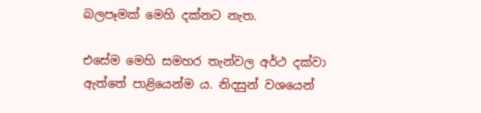බලපෑමක් මෙහි දක්නට නැත.

එසේම මෙහි සමහර තැන්වල අර්ථ දක්වා ඇත්තේ පාළියෙන්ම ය. නිදසුන් වශයෙන්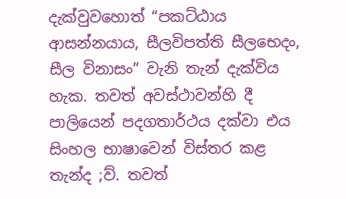දැක්වුවහොත් “පකට්ඨාය ආසන්නයාය, සීලවිපත්ති සීලභෙදං, සීල විනාසං” වැනි තැන් දැක්විය හැක. තවත් අවස්ථාවන්හි දී පාලියෙන් පදගතාර්ථය දක්වා එය සිංහල භාෂාවෙන් විස්තර කළ තැන්ද ;ව්. තවත්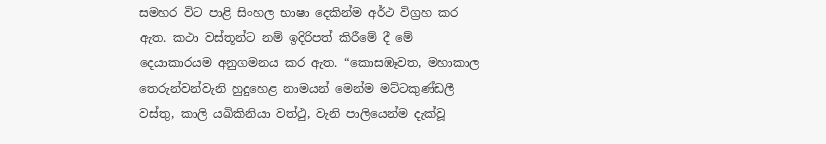සමහර විට පාළි සිංහල භාෂා දෙකින්ම අර්ථ විග්‍රහ කර ඇත. කථා වස්තූන්ට නම් ඉදිරිපත් කිරීමේ දී මේ දෙයාකාරයම අනුගමනය කර ඇත. “කොසඹෑවත, මහාකාල තෙරුන්වන්වැනි හුදුහෙළ නාමයන් මෙන්ම මට්ටකුණ්ඩලී වස්තු, කාලි යඛිකිනියා වත්ථු, වැනි පාලියෙන්ම දැක්වූ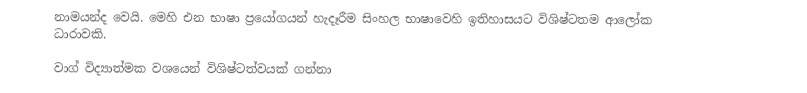නාමයන්ද වෙයි. මෙහි එන භාෂා ප්‍රයෝගයන් හැදෑරීම සිංහල භාෂාවෙහි ඉතිහාසයට විශිෂ්ටතම ආලෝක ධාරාවකි.

වාග් විද්‍යාත්මක වශයෙන් විශිෂ්ටත්වයක් ගන්නා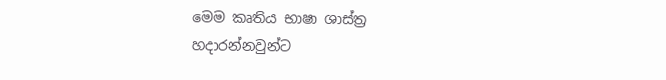මෙම කෘතිය භාෂා ශාස්ත්‍ර හදාරන්නවුන්ට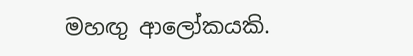මහඟු ආලෝකයකි.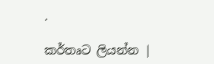.

කර්තෘට ලියන්න |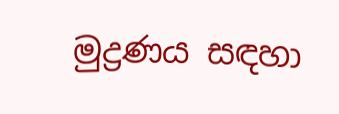මුද්‍රණය සඳහා